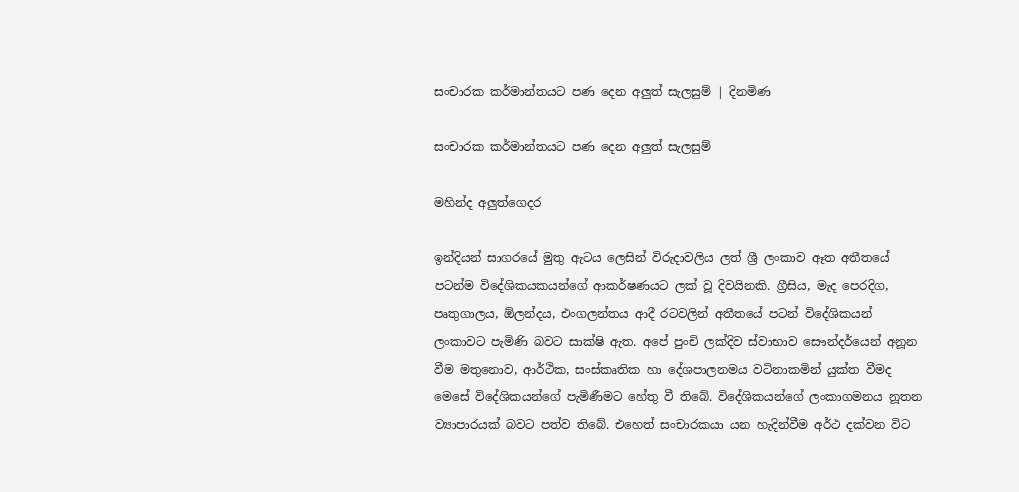සංචාරක කර්මාන්තයට පණ දෙන අලුත් සැලසුම් | දිනමිණ

සංචාරක කර්මාන්තයට පණ දෙන අලුත් සැලසුම්

මහින්ද අලුත්ගෙදර

ඉන්දියන් සාගරයේ මුතු ඇටය ලෙසින් විරුදාවලිය ලත් ශ්‍රී ලංකාව ඈත අතීතයේ පටන්ම විදේශිකයකයන්ගේ ආකර්ෂණයට ලක් වූ දිවයිනකි. ග්‍රීසිය, මැද පෙරදිග, පෘතුගාලය, ඕලන්දය, එංගලන්තය ආදී රටවලින් අතීතයේ පටන් විදේශිකයන් ලංකාවට පැමිණි බවට සාක්ෂි ඇත. අපේ පුංචි ලක්දිව ස්වාභාව සෞන්දර්යෙන් අනූන වීම මතුනොව, ආර්ථික, සංස්කෘතික හා දේශපාලනමය වටිනාකමින් යුක්ත වීමද මෙසේ විදේශිකයන්ගේ පැමිණීමට හේතු වී තිබේ. විදේශිකයන්ගේ ලංකාගමනය නූතන ව්‍යාපාරයක් බවට පත්ව තිබේ. එහෙත් සංචාරකයා යන හැදින්වීම අර්ථ දක්වන විට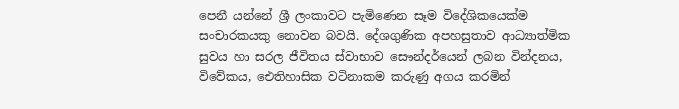පෙනී යන්නේ ශ්‍රී ලංකාවට පැමිණෙන සෑම විදේශිකයෙක්ම සංචාරකයකු නොවන බවයි. දේශගුණික අපහසුතාව ආධ්‍යාත්මික සුවය හා සරල ජීවිතය ස්වාභාව සෞන්දර්යෙන් ලබන වින්දනය, විවේකය, ඓතිහාසික වටිනාකම කරුණු අගය කරමින්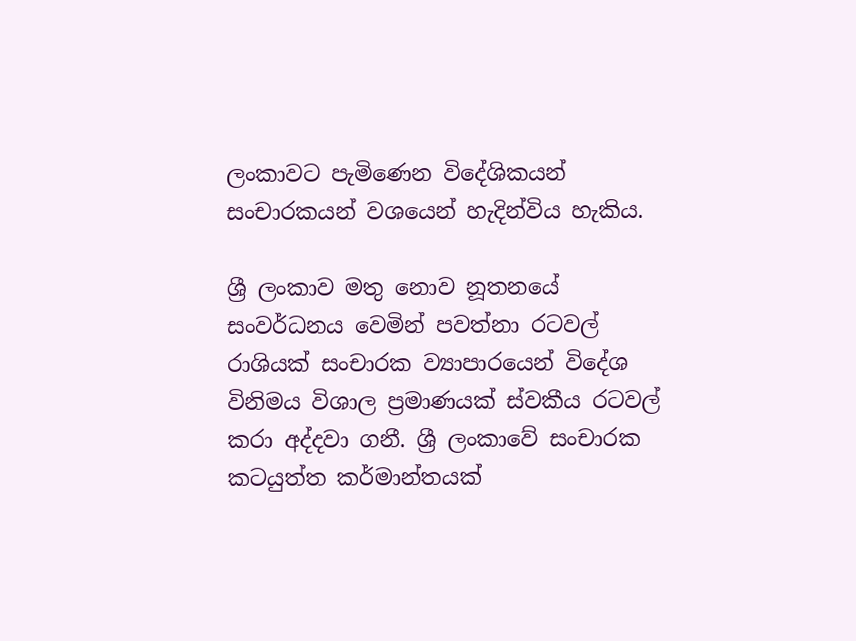ලංකාවට පැමිණෙන විදේශිකයන් සංචාරකයන් වශයෙන් හැදින්විය හැකිය.

ශ්‍රී ලංකාව මතු නොව නූතනයේ සංවර්ධනය වෙමින් පවත්නා රටවල් රාශියක් සංචාරක ව්‍යාපාරයෙන් විදේශ විනිමය විශාල ප්‍රමාණයක් ස්වකීය රටවල් කරා අද්දවා ගනී. ශ්‍රී ලංකාවේ සංචාරක කටයුත්ත කර්මාන්තයක්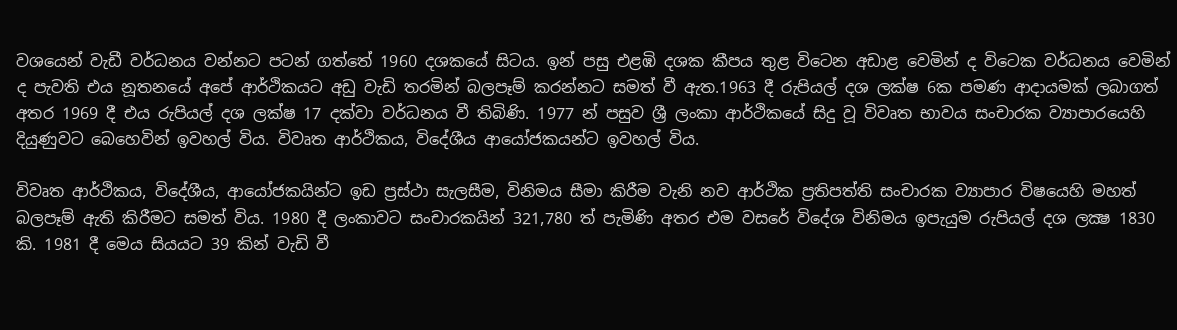වශයෙන් වැඩී වර්ධනය වන්නට පටන් ගත්තේ 1960 දශකයේ සිටය. ඉන් පසු එළඹි දශක කීපය තුළ විටෙන අඩාළ වෙමින් ද විටෙක වර්ධනය වෙමින් ද පැවති එය නූතනයේ අපේ ආර්ථිකයට අඩු වැඩි තරමින් බලපෑම් කරන්නට සමත් වී ඇත.1963 දී රුපියල් දශ ලක්ෂ 6ක පමණ ආදායමක් ලබාගත් අතර 1969 දී එය රුපියල් දශ ලක්ෂ 17 දක්වා වර්ධනය වී තිබිණි. 1977 න් පසුව ශ්‍රී ලංකා ආර්ථිකයේ සිදු වූ විවෘත භාවය සංචාරක ව්‍යාපාරයෙහි දියුණුවට බෙහෙවින් ඉවහල් විය. විවෘත ආර්ථිකය, විදේශීය ආයෝජකයන්ට ඉවහල් විය.

විවෘත ආර්ථිකය, විදේශීය, ආයෝජකයින්ට ඉඩ ප්‍රස්ථා සැලසීම, විනිමය සීමා කිරීම වැනි නව ආර්ථික ප්‍රතිපත්ති සංචාරක ව්‍යාපාර විෂයෙහි මහත් බලපෑම් ඇති කිරීමට සමත් විය. 1980 දී ලංකාවට සංචාරකයින් 321,780 ත් පැමිණි අතර එම වසරේ විදේශ විනිමය ඉපැයුම රුපියල් දශ ලක්‍ෂ 1830 කි. 1981 දී මෙය සියයට 39 කින් වැඩි වී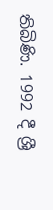තිබිණි. 1992 දී ශ්‍රී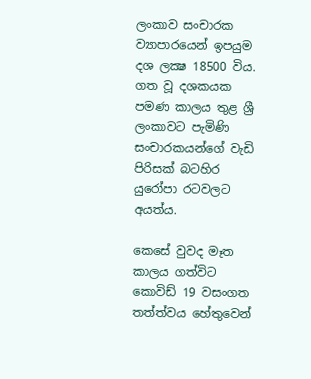ලංකාව සංචාරක ව්‍යාපාරයෙන් ඉපයුම දශ ලක්‍ෂ 18500 විය. ගත වූ දශකයක පමණ කාලය තුළ ශ්‍රී ලංකාවට පැමිණි සංචාරකයන්ගේ වැඩි පිරිසක් බටහිර යුරෝපා රටවලට අයත්ය.

කෙසේ වුවද මෑත කාලය ගත්විට කොවිඩ් 19 වසංගත තත්ත්වය හේතුවෙන්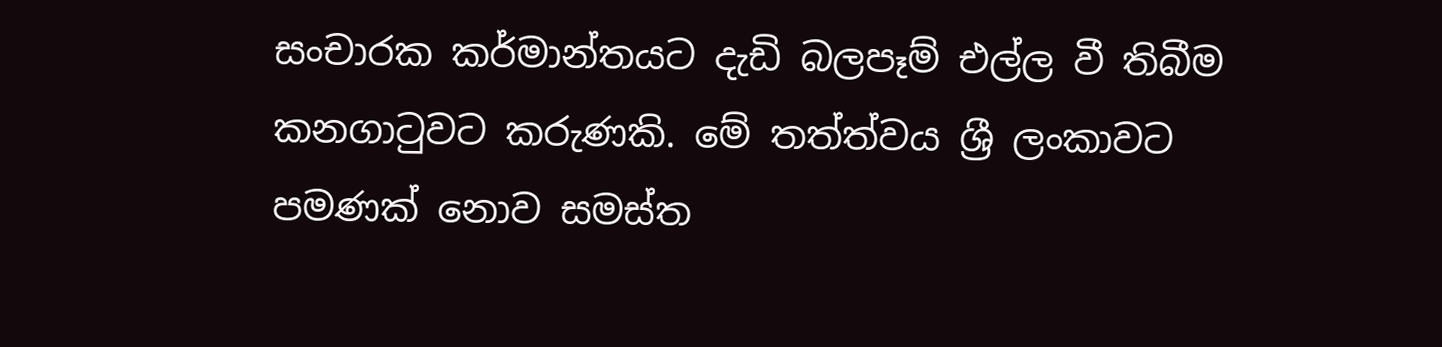සංචාරක කර්මාන්තයට දැඩි බලපෑම් එල්ල වී තිබීම කනගාටුවට කරුණකි. මේ තත්ත්වය ශ්‍රී ලංකාවට පමණක් නොව සමස්ත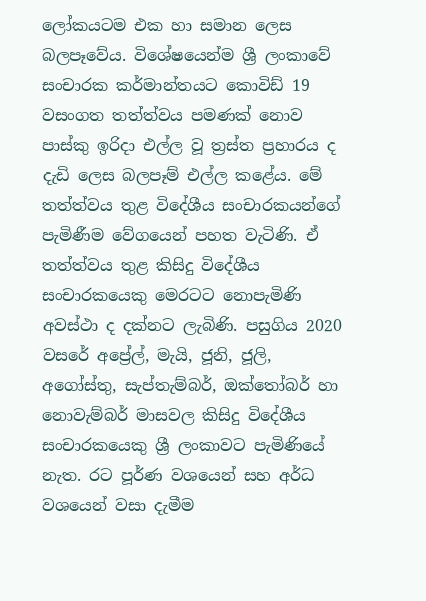ලෝකයටම එක හා සමාන ලෙස බලපෑවේය. විශේෂයෙන්ම ශ්‍රී ලංකාවේ සංචාරක කර්මාන්තයට කොවිඩ් 19 වසංගත තත්ත්වය පමණක් නොව පාස්කු ඉරිදා එල්ල වූ ත්‍රස්ත ප්‍රහාරය ද දැඩි ලෙස බලපෑම් එල්ල කළේය. මේ තත්ත්වය තුළ විදේශීය සංචාරකයන්ගේ පැමිණීම වේගයෙන් පහත වැටිණි. ඒ තත්ත්වය තුළ කිසිදු විදේශීය සංචාරකයෙකු මෙරටට නොපැමිණි අවස්ථා ද දක්නට ලැබිණි. පසුගිය 2020 වසරේ අප්‍රේල්, මැයි, ජූනි, ජූලි, අගෝස්තු, සැප්තැම්බර්, ඔක්තෝබර් හා නොවැම්බර් මාසවල කිසිදු විදේශීය සංචාරකයෙකු ශ්‍රී ලංකාවට පැමිණියේ නැත. රට පූර්ණ වශයෙන් සහ අර්ධ වශයෙන් වසා දැමීම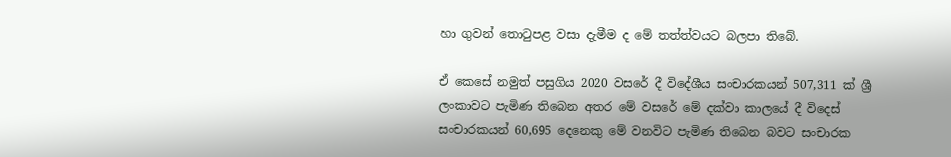හා ගුවන් තොටුපළ වසා දැමීම ද මේ තත්ත්වයට බලපා තිබේ.

ඒ කෙසේ නමුත් පසුගිය 2020 වසරේ දී විදේශීය සංචාරකයන් 507,311 ක් ශ්‍රී ලංකාවට පැමිණ තිබෙන අතර මේ වසරේ මේ දක්වා කාලයේ දී විදෙස් සංචාරකයන් 60,695 දෙනෙකු මේ වනවිට පැමිණ තිබෙන බවට සංචාරක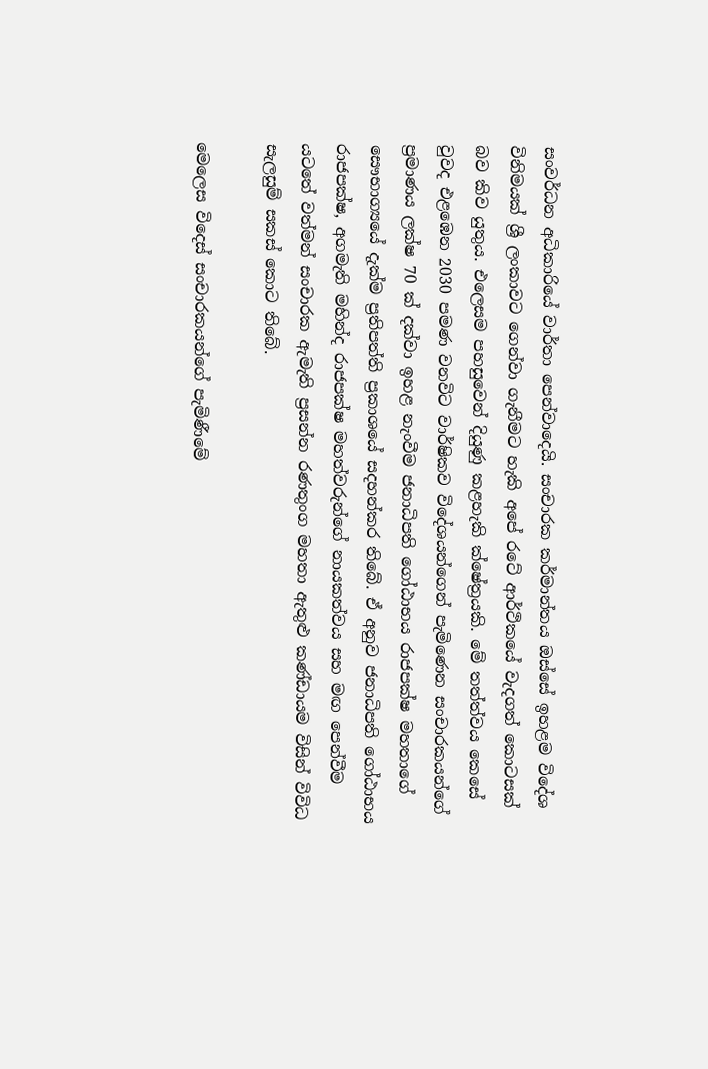සංවර්ධන අධිකාරියේ වාර්තා පෙන්වාදෙයි. සංචාරක කර්මාන්තය ඔස්සේ ඉහළම විදේශ විනිමයක් ශ්‍රී ලංකාවට ගෙන්වා ගැනීමට හැකි අපේ රටේ ආර්ථිකයේ වැදගත් කොටසක් බව කිව යුතුය. එලෙසම පහසුවෙන් දියුණු කළහැකි ක්ෂේත්‍රයකි. මේ තත්ත්වය කෙසේ වුවද එළඹෙන 2030 පමණ වනවිට වාර්ෂිකව විදේශයන්ගෙන් පැමිණෙන සංචාරකයන්ගේ ප්‍රමාණය ලක්ෂ 70 ක් දක්වා ඉහළ නැංවීම ජනාධිපති ගෝඨාභය රාජපක්ෂ මහතාගේ සෞභාග්‍යයේ දැක්ම ප්‍රතිපත්ති ප්‍රකාශයේ සදහන්කර තිබේ. ඒ අනුව ජනාධිපති ගෝඨාභය රාජපක්ෂ, අගමැති මහින්ද රාජපක්ෂ මහත්වරුන්ගේ නායකත්වය සහ මඟ පෙන්වීම යටතේ වත්මන් සංචාරක ඇමැති ප්‍රසන්න රණතුංග මහතා ඇතුළු කණ්ඩායම විසින් විවිධ සැලසුම් සකස් කොට තිබේ.

මෙලෙස විදෙස් සංචාරකයන්ගේ පැමිණීමේ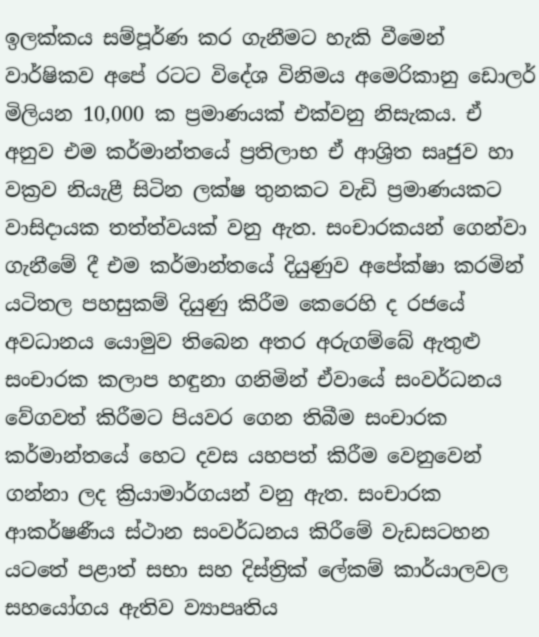ඉලක්කය සම්පූර්ණ කර ගැනීමට හැකි වීමෙන් වාර්ෂිකව අපේ රටට විදේශ විනිමය අමෙරිකානු ඩොලර් මිලියන 10,000 ක ප්‍රමාණයක් එක්වනු නිසැකය. ඒ අනුව එම කර්මාන්තයේ ප්‍රතිලාභ ඒ ආශ්‍රිත සෘජුව හා වක්‍රව නියැළී සිටින ලක්ෂ තුනකට වැඩි ප්‍රමාණයකට වාසිදායක තත්ත්වයක් වනු ඇත. සංචාරකයන් ගෙන්වා ගැනීමේ දී එම කර්මාන්තයේ දියුණුව අපේක්ෂා කරමින් යටිතල පහසුකම් දියුණු කිරීම කෙරෙහි ද රජයේ අවධානය යොමුව තිබෙන අතර අරුගම්බේ ඇතුළු සංචාරක කලාප හඳුනා ගනිමින් ඒවායේ සංවර්ධනය වේගවත් කිරීමට පියවර ගෙන තිබීම සංචාරක කර්මාන්තයේ හෙට දවස යහපත් කිරීම වෙනුවෙන් ගන්නා ලද ක්‍රියාමාර්ගයන් වනු ඇත. සංචාරක ආකර්ෂණීය ස්ථාන සංවර්ධනය කිරීමේ වැඩසටහන යටතේ පළාත් සභා සහ දිස්ත්‍රික් ලේකම් කාර්යාලවල සහයෝගය ඇතිව ව්‍යාපෘතිය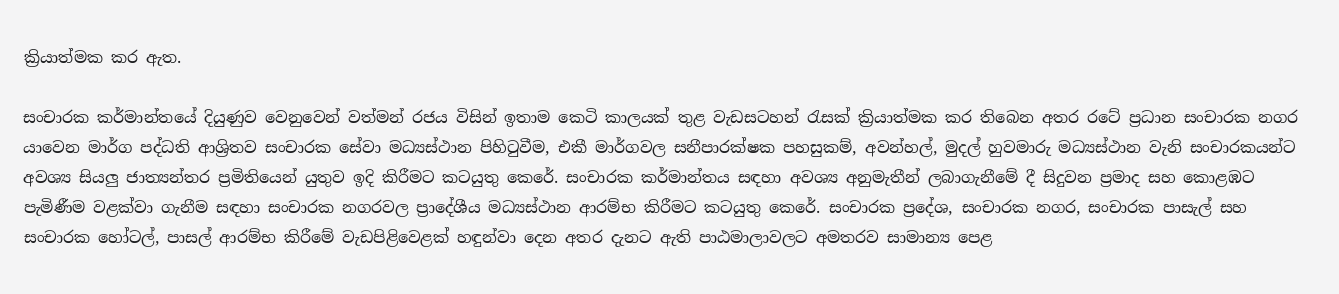ක්‍රියාත්මක කර ඇත.

සංචාරක කර්මාන්තයේ දියුණුව වෙනුවෙන් වත්මන් රජය විසින් ඉතාම කෙටි කාලයක් තුළ වැඩසටහන් රැසක් ක්‍රියාත්මක කර තිබෙන අතර රටේ ප්‍රධාන සංචාරක නගර යාවෙන මාර්ග පද්ධති ආශ්‍රිතව සංචාරක සේවා මධ්‍යස්ථාන පිහිටුවීම, එකී මාර්ගවල සනීපාරක්ෂක පහසුකම්, අවන්හල්, මුදල් හුවමාරු මධ්‍යස්ථාන වැනි සංචාරකයන්ට අවශ්‍ය සියලු ජාත්‍යන්තර ප්‍රමිතියෙන් යුතුව ඉදි කිරීමට කටයුතු කෙරේ. සංචාරක කර්මාන්තය සඳහා අවශ්‍ය අනුමැතීන් ලබාගැනීමේ දී සිදුවන ප්‍රමාද සහ කොළඹට පැමිණීම වළක්වා ගැනීම සඳහා සංචාරක නගරවල ප්‍රාදේශීය මධ්‍යස්ථාන ආරම්භ කිරීමට කටයුතු කෙරේ. සංචාරක ප්‍රදේශ, සංචාරක නගර, සංචාරක පාසැල් සහ සංචාරක හෝටල්, පාසල් ආරම්භ කිරීමේ වැඩපිළිවෙළක් හඳුන්වා දෙන අතර දැනට ඇති පාඨමාලාවලට අමතරව සාමාන්‍ය පෙළ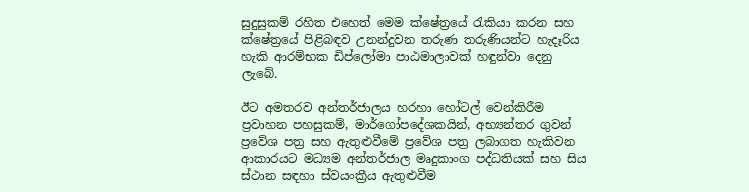සුදුසුකම් රහිත එහෙත් මෙම ක්ෂේත්‍රයේ රැකියා කරන සහ ක්ෂේත්‍රයේ පිළිබඳව උනන්දුවන තරුණ තරුණියන්ට හැදෑරිය හැකි ආරම්භක ඩිප්ලෝමා පාඨමාලාවක් හඳුන්වා දෙනු ලැබේ.

ඊට අමතරව අන්තර්ජාලය හරහා හෝටල් වෙන්කිරීම ප්‍රවාහන පහසුකම්, මාර්ගෝපදේශකයින්, අභ්‍යන්තර ගුවන් ප්‍රවේශ පත්‍ර සහ ඇතුළුවීමේ ප්‍රවේශ පත්‍ර ලබාගත හැකිවන ආකාරයට මධ්‍යම අන්තර්ජාල මෘදුකාංග පද්ධතියක් සහ සිය ස්ථාන සඳහා ස්වයංක්‍රීය ඇතුළුවීම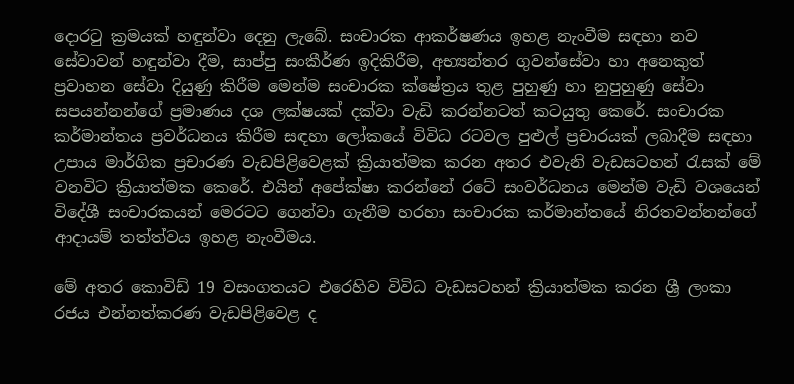දොරටු ක්‍රමයක් හඳුන්වා දෙනු ලැබේ. සංචාරක ආකර්ෂණය ඉහළ නැංවීම සඳහා නව සේවාවන් හඳුන්වා දීම, සාප්පු සංකීර්ණ ඉදිකිරීම, අභ්‍යන්තර ගුවන්සේවා හා අනෙකුත් ප්‍රවාහන සේවා දියුණු කිරීම මෙන්ම සංචාරක ක්ෂේත්‍රය තුළ පුහුණු හා නුපුහුණු සේවා සපයන්නන්ගේ ප්‍රමාණය දශ ලක්ෂයක් දක්වා වැඩි කරන්නටත් කටයුතු කෙරේ. සංචාරක කර්මාන්තය ප්‍රවර්ධනය කිරීම සඳහා ලෝකයේ විවිධ රටවල පුළුල් ප්‍රචාරයක් ලබාදීම සඳහා උපාය මාර්ගික ප්‍රචාරණ වැඩපිළිවෙළක් ක්‍රියාත්මක කරන අතර එවැනි වැඩසටහන් රැසක් මේ වනවිට ක්‍රියාත්මක කෙරේ. එයින් අපේක්ෂා කරන්නේ රටේ සංවර්ධනය මෙන්ම වැඩි වශයෙන් විදේශී සංචාරකයන් මෙරටට ගෙන්වා ගැනීම හරහා සංචාරක කර්මාන්තයේ නිරතවන්නන්ගේ ආදායම් තත්ත්වය ඉහළ නැංවීමය.

මේ අතර කොවිඩ් 19 වසංගතයට එරෙහිව විවිධ වැඩසටහන් ක්‍රියාත්මක කරන ශ්‍රී ලංකා රජය එන්නත්කරණ වැඩපිළිවෙළ ද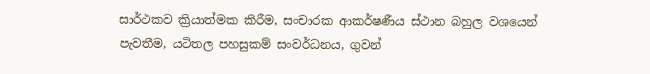සාර්ථකව ක්‍රියාත්මක කිරීම, සංචාරක ආකර්ෂණීය ස්ථාන බහුල වශයෙන් පැවතීම, යටිතල පහසුකම් සංවර්ධනය, ගුවන්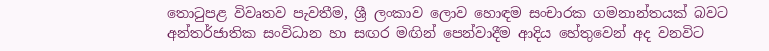තොටුපළ විවෘතව පැවතීම, ශ්‍රී ලංකාව ලොව හොඳම සංචාරක ගමනාන්තයක් බවට අන්තර්ජාතික සංවිධාන හා සඟර මඟින් පෙන්වාදීම ආදිය හේතුවෙන් අද වනවිට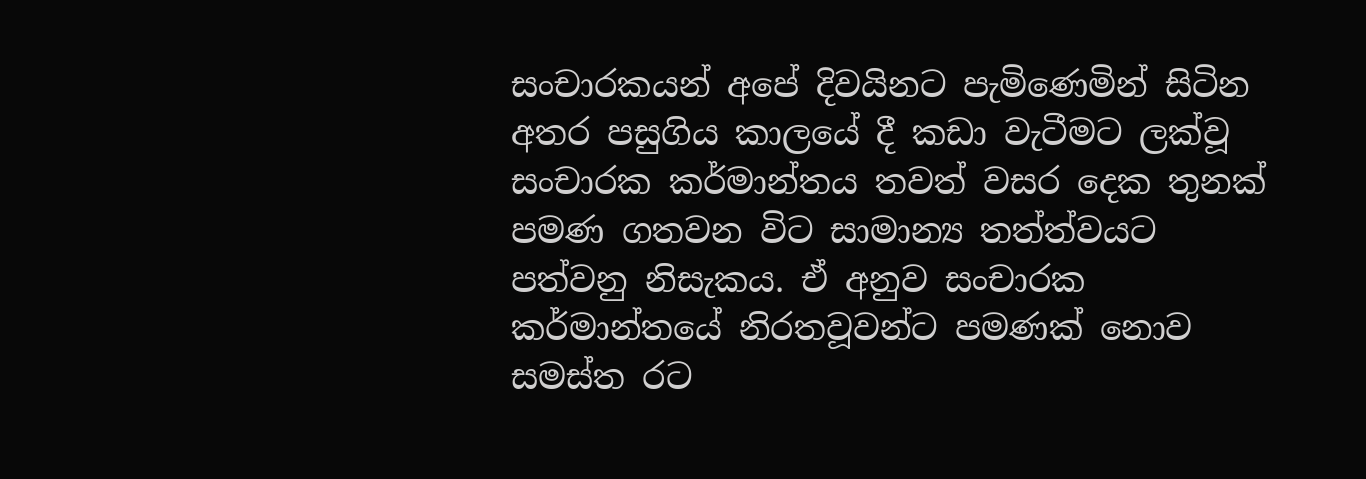සංචාරකයන් අපේ දිවයිනට පැමිණෙමින් සිටින අතර පසුගිය කාලයේ දී කඩා වැටීමට ලක්වූ සංචාරක කර්මාන්තය තවත් වසර දෙක තුනක් පමණ ගතවන විට සාමාන්‍ය තත්ත්වයට පත්වනු නිසැකය. ඒ අනුව සංචාරක කර්මාන්තයේ නිරතවූවන්ට පමණක් නොව සමස්ත රට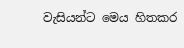වැසියන්ට මෙය හිතකර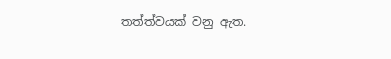තත්ත්වයක් වනු ඇත.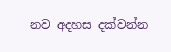නව අදහස දක්වන්න